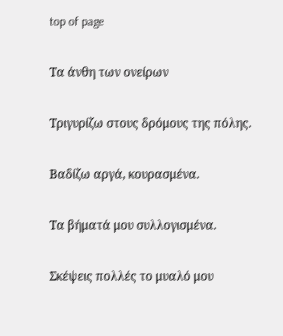top of page

Τα άνθη των ονείρων

Τριγυρίζω στους δρόμους της πόλης.

Βαδίζω αργά, κουρασμένα.

Τα βήματά μου συλλογισμένα.

Σκέψεις πολλές το μυαλό μου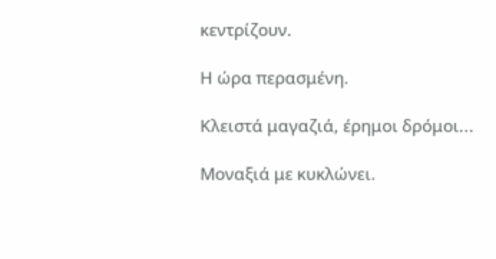κεντρίζουν.

Η ώρα περασμένη.

Κλειστά μαγαζιά, έρημοι δρόμοι...

Μοναξιά με κυκλώνει.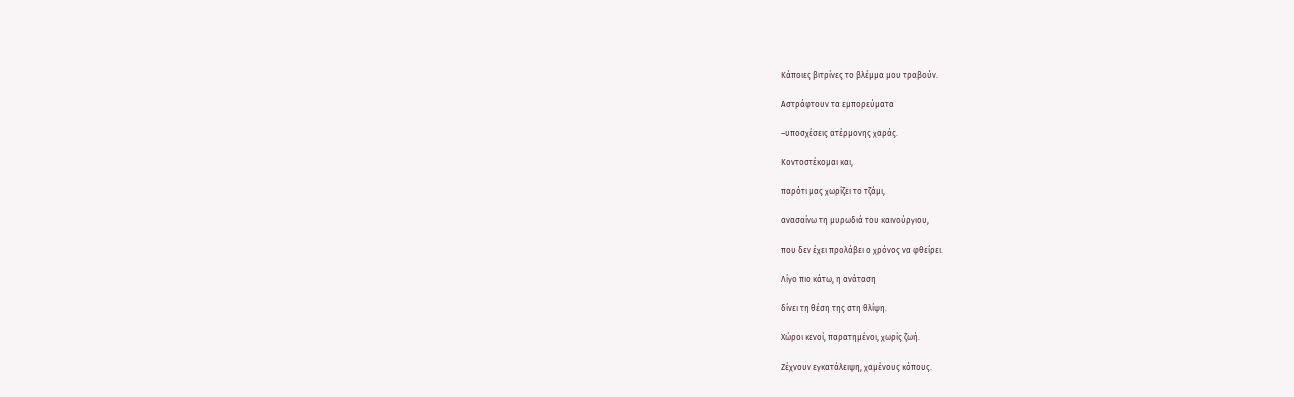Κάποιες βιτρίνες το βλέμμα μου τραβούν.

Αστράφτουν τα εμπορεύματα

–υποσχέσεις ατέρμονης χαράς.

Κοντοστέκομαι και,

παρότι μας χωρίζει το τζάμι,

ανασαίνω τη μυρωδιά του καινούργιου,

που δεν έχει προλάβει ο χρόνος να φθείρει.

Λίγο πιο κάτω, η ανάταση

δίνει τη θέση της στη θλίψη.

Χώροι κενοί, παρατημένοι, χωρίς ζωή.

Ζέχνουν εγκατάλειψη, χαμένους κόπους.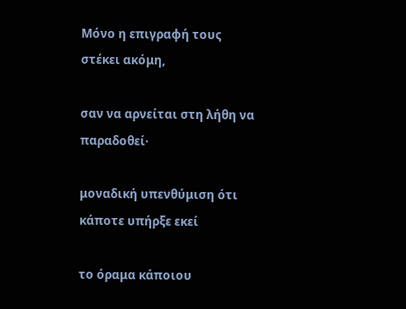Μόνο η επιγραφή τους στέκει ακόμη,

σαν να αρνείται στη λήθη να παραδοθεί·

μοναδική υπενθύμιση ότι κάποτε υπήρξε εκεί

το όραμα κάποιου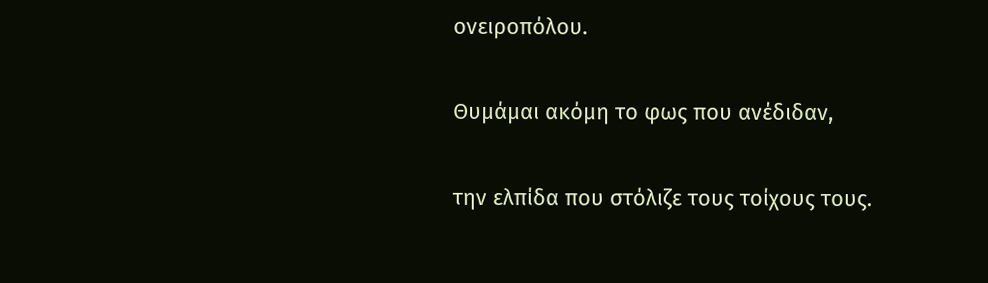ονειροπόλου.

Θυμάμαι ακόμη το φως που ανέδιδαν,

την ελπίδα που στόλιζε τους τοίχους τους.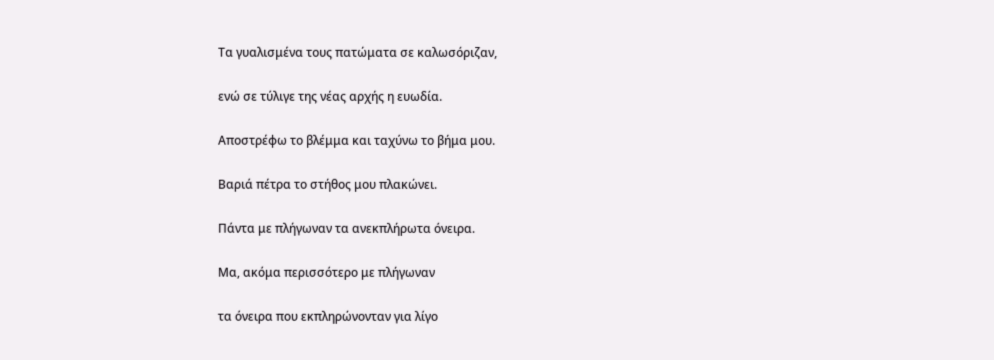Τα γυαλισμένα τους πατώματα σε καλωσόριζαν,

ενώ σε τύλιγε της νέας αρχής η ευωδία.

Αποστρέφω το βλέμμα και ταχύνω το βήμα μου.

Βαριά πέτρα το στήθος μου πλακώνει.

Πάντα με πλήγωναν τα ανεκπλήρωτα όνειρα.

Μα, ακόμα περισσότερο με πλήγωναν

τα όνειρα που εκπληρώνονταν για λίγο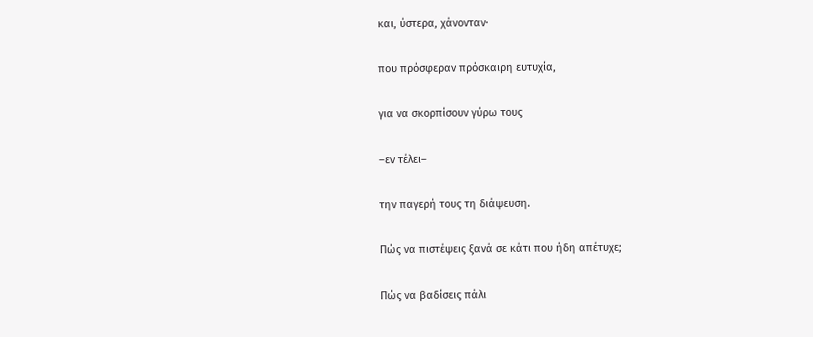και, ύστερα, χάνονταν·

που πρόσφεραν πρόσκαιρη ευτυχία,

για να σκορπίσουν γύρω τους

–εν τέλει–

την παγερή τους τη διάψευση.

Πώς να πιστέψεις ξανά σε κάτι που ήδη απέτυχε;

Πώς να βαδίσεις πάλι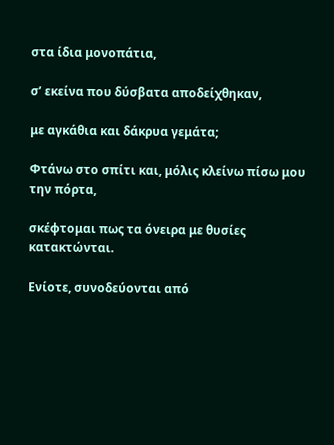στα ίδια μονοπάτια,

σ’ εκείνα που δύσβατα αποδείχθηκαν,

με αγκάθια και δάκρυα γεμάτα;

Φτάνω στο σπίτι και, μόλις κλείνω πίσω μου την πόρτα,

σκέφτομαι πως τα όνειρα με θυσίες κατακτώνται.

Ενίοτε, συνοδεύονται από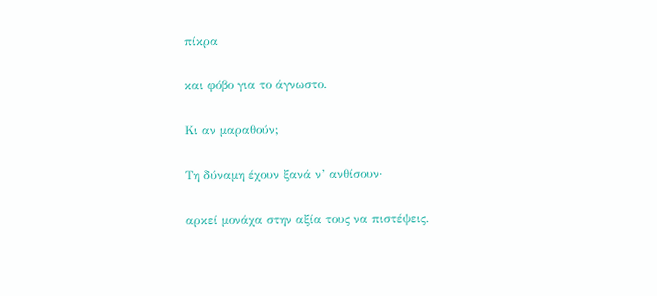πίκρα

και φόβο για το άγνωστο.

Κι αν μαραθούν;

Τη δύναμη έχουν ξανά ν’ ανθίσουν·

αρκεί μονάχα στην αξία τους να πιστέψεις.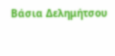Βάσια Δελημήτσου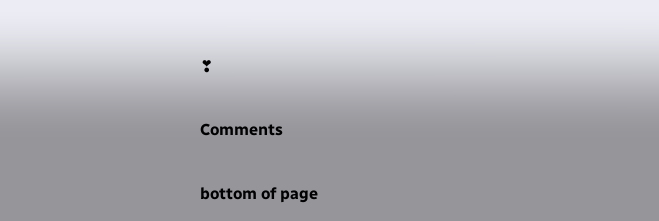❣


Comments


bottom of page